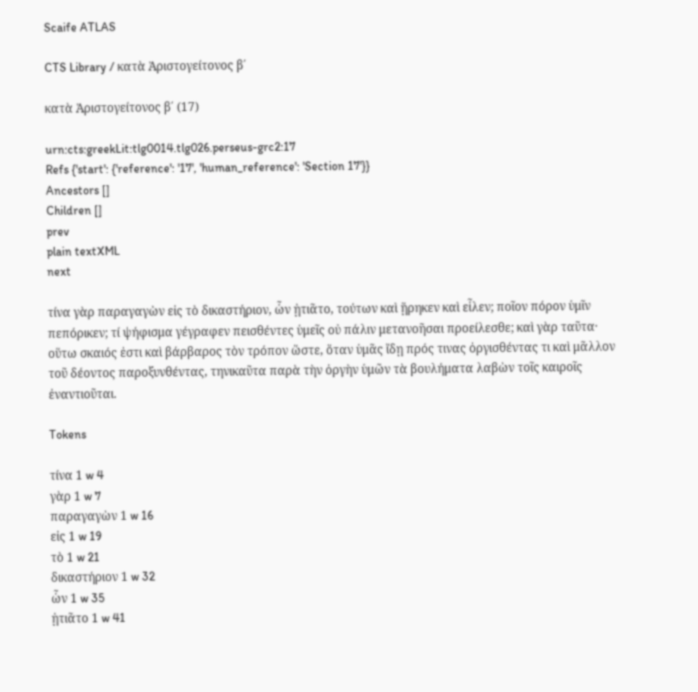Scaife ATLAS

CTS Library / κατὰ Ἀριστογείτονος β΄

κατὰ Ἀριστογείτονος β΄ (17)

urn:cts:greekLit:tlg0014.tlg026.perseus-grc2:17
Refs {'start': {'reference': '17', 'human_reference': 'Section 17'}}
Ancestors []
Children []
prev
plain textXML
next

τίνα γὰρ παραγαγὼν εἰς τὸ δικαστήριον, ὧν ᾐτιᾶτο, τούτων καὶ ᾕρηκεν καὶ εἷλεν; ποῖον πόρον ὑμῖν πεπόρικεν; τί ψήφισμα γέγραφεν πεισθέντες ὑμεῖς οὐ πάλιν μετανοῆσαι προείλεσθε; καὶ γὰρ ταῦτα· οὕτω σκαιός ἐστι καὶ βάρβαρος τὸν τρόπον ὥστε, ὅταν ὑμᾶς ἴδῃ πρός τινας ὀργισθέντας τι καὶ μᾶλλον τοῦ δέοντος παροξυνθέντας, τηνικαῦτα παρὰ τὴν ὀργὴν ὑμῶν τὰ βουλήματα λαβὼν τοῖς καιροῖς ἐναντιοῦται.

Tokens

τίνα 1 w 4
γὰρ 1 w 7
παραγαγὼν 1 w 16
εἰς 1 w 19
τὸ 1 w 21
δικαστήριον 1 w 32
ὧν 1 w 35
ᾐτιᾶτο 1 w 41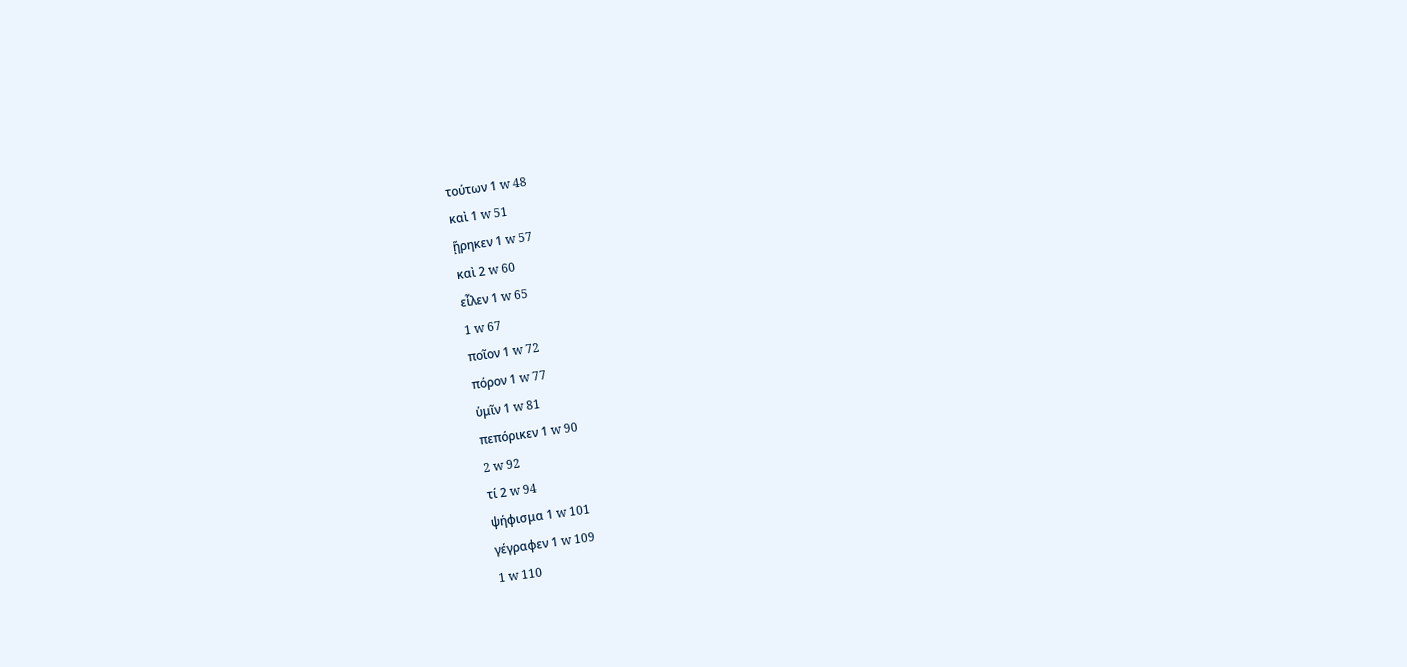τούτων 1 w 48
καὶ 1 w 51
ᾕρηκεν 1 w 57
καὶ 2 w 60
εἷλεν 1 w 65
1 w 67
ποῖον 1 w 72
πόρον 1 w 77
ὑμῖν 1 w 81
πεπόρικεν 1 w 90
2 w 92
τί 2 w 94
ψήφισμα 1 w 101
γέγραφεν 1 w 109
1 w 110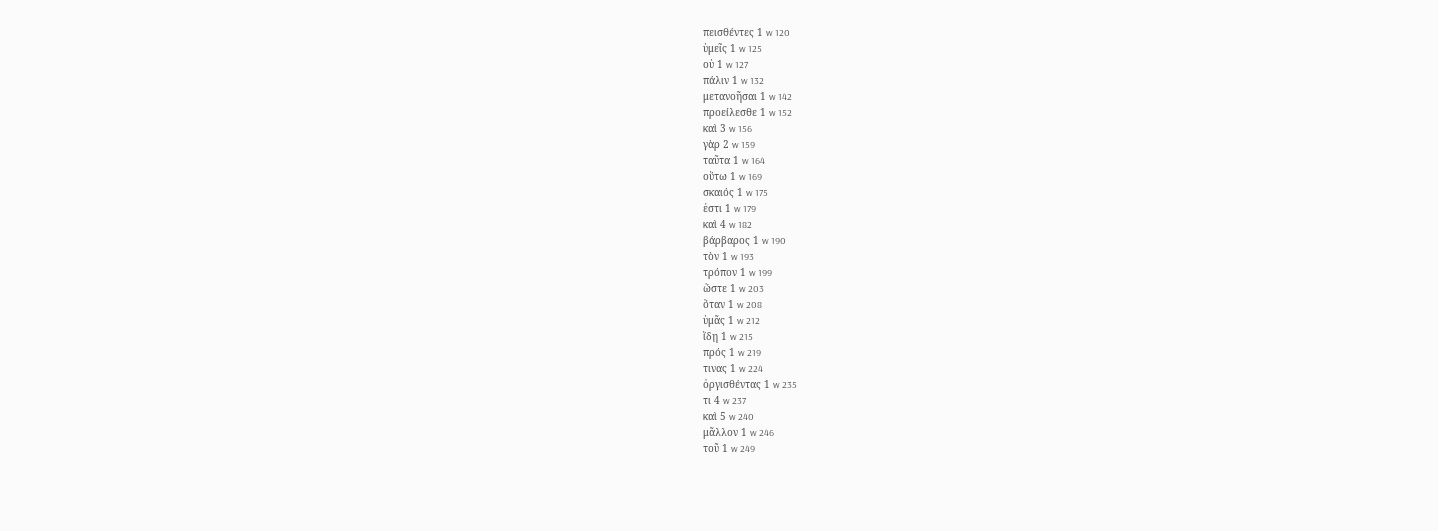πεισθέντες 1 w 120
ὑμεῖς 1 w 125
οὐ 1 w 127
πάλιν 1 w 132
μετανοῆσαι 1 w 142
προείλεσθε 1 w 152
καὶ 3 w 156
γὰρ 2 w 159
ταῦτα 1 w 164
οὕτω 1 w 169
σκαιός 1 w 175
ἐστι 1 w 179
καὶ 4 w 182
βάρβαρος 1 w 190
τὸν 1 w 193
τρόπον 1 w 199
ὥστε 1 w 203
ὅταν 1 w 208
ὑμᾶς 1 w 212
ἴδῃ 1 w 215
πρός 1 w 219
τινας 1 w 224
ὀργισθέντας 1 w 235
τι 4 w 237
καὶ 5 w 240
μᾶλλον 1 w 246
τοῦ 1 w 249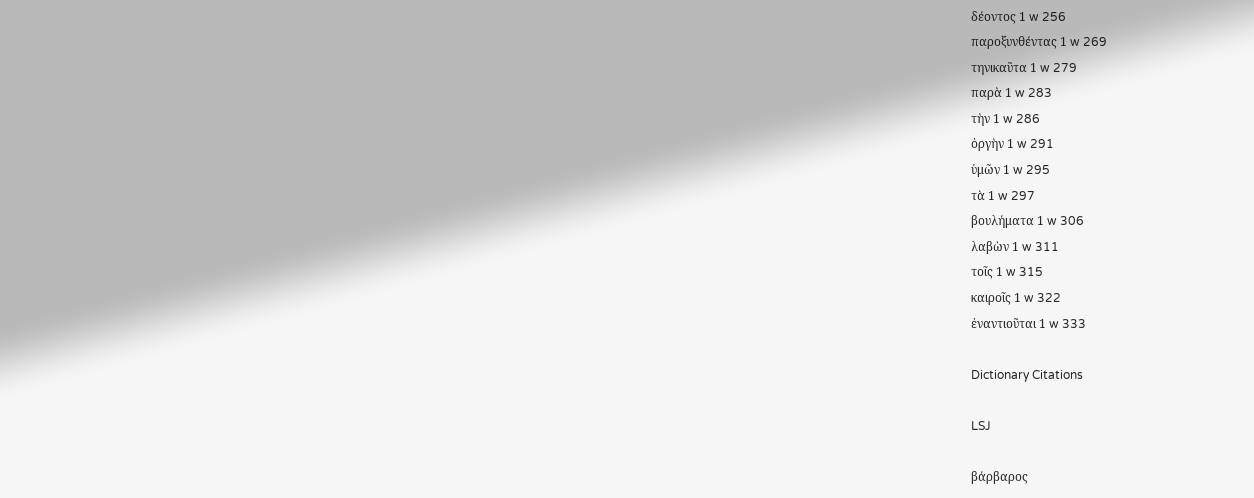δέοντος 1 w 256
παροξυνθέντας 1 w 269
τηνικαῦτα 1 w 279
παρὰ 1 w 283
τὴν 1 w 286
ὀργὴν 1 w 291
ὑμῶν 1 w 295
τὰ 1 w 297
βουλήματα 1 w 306
λαβὼν 1 w 311
τοῖς 1 w 315
καιροῖς 1 w 322
ἐναντιοῦται 1 w 333

Dictionary Citations

LSJ

βάρβαρος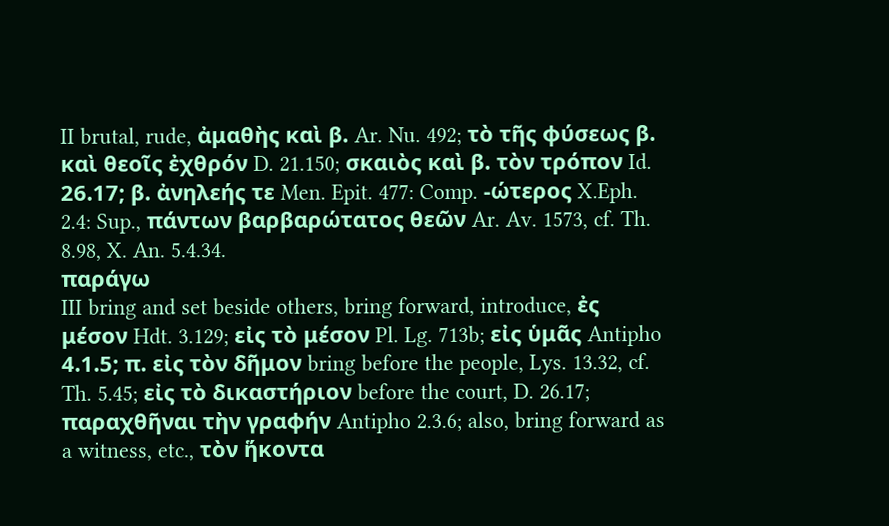II brutal, rude, ἀμαθὴς καὶ β. Ar. Nu. 492; τὸ τῆς φύσεως β. καὶ θεοῖς ἐχθρόν D. 21.150; σκαιὸς καὶ β. τὸν τρόπον Id. 26.17; β. ἀνηλεής τε Men. Epit. 477: Comp. -ώτερος X.Eph. 2.4: Sup., πάντων βαρβαρώτατος θεῶν Ar. Av. 1573, cf. Th. 8.98, X. An. 5.4.34.
παράγω
III bring and set beside others, bring forward, introduce, ἐς μέσον Hdt. 3.129; εἰς τὸ μέσον Pl. Lg. 713b; εἰς ὑμᾶς Antipho 4.1.5; π. εἰς τὸν δῆμον bring before the people, Lys. 13.32, cf. Th. 5.45; εἰς τὸ δικαστήριον before the court, D. 26.17; παραχθῆναι τὴν γραφήν Antipho 2.3.6; also, bring forward as a witness, etc., τὸν ἥκοντα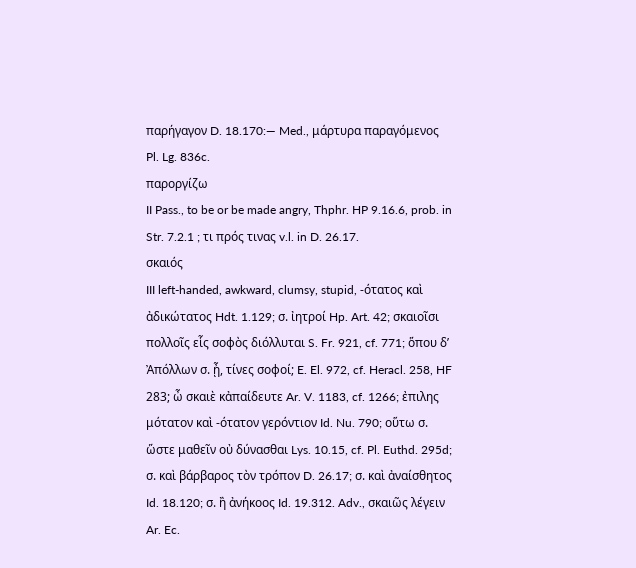παρήγαγον D. 18.170:— Med., μάρτυρα παραγόμενος Pl. Lg. 836c.
παροργίζω
II Pass., to be or be made angry, Thphr. HP 9.16.6, prob. in Str. 7.2.1 ; τι πρός τινας v.l. in D. 26.17.
σκαιός
III left-handed, awkward, clumsy, stupid, -ότατος καὶ ἀδικώτατος Hdt. 1.129; σ. ἰητροί Hp. Art. 42; σκαιοῖσι πολλοῖς εἷς σοφὸς διόλλυται S. Fr. 921, cf. 771; ὅπου δʼ Ἀπόλλων σ. ᾖ, τίνες σοφοί; E. El. 972, cf. Heracl. 258, HF 283; ὦ σκαιὲ κἀπαίδευτε Ar. V. 1183, cf. 1266; ἐπιλης μότατον καὶ -ότατον γερόντιον Id. Nu. 790; οὕτω σ. ὥστε μαθεῖν οὐ δύνασθαι Lys. 10.15, cf. Pl. Euthd. 295d; σ. καὶ βάρβαρος τὸν τρόπον D. 26.17; σ. καὶ ἀναίσθητος Id. 18.120; σ. ἢ ἀνήκοος Id. 19.312. Adv., σκαιῶς λέγειν Ar. Ec.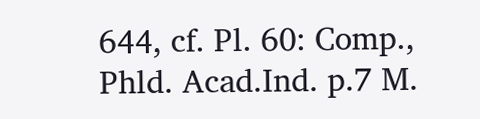644, cf. Pl. 60: Comp., Phld. Acad.Ind. p.7 M.